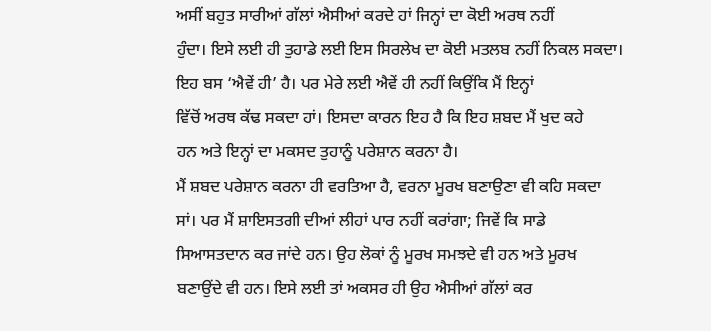ਅਸੀਂ ਬਹੁਤ ਸਾਰੀਆਂ ਗੱਲਾਂ ਐਸੀਆਂ ਕਰਦੇ ਹਾਂ ਜਿਨ੍ਹਾਂ ਦਾ ਕੋਈ ਅਰਥ ਨਹੀਂ
ਹੁੰਦਾ। ਇਸੇ ਲਈ ਹੀ ਤੁਹਾਡੇ ਲਈ ਇਸ ਸਿਰਲੇਖ ਦਾ ਕੋਈ ਮਤਲਬ ਨਹੀਂ ਨਿਕਲ ਸਕਦਾ।
ਇਹ ਬਸ ‘ਐਵੇਂ ਹੀ’ ਹੈ। ਪਰ ਮੇਰੇ ਲਈ ਐਵੇਂ ਹੀ ਨਹੀਂ ਕਿਉਂਕਿ ਮੈਂ ਇਨ੍ਹਾਂ
ਵਿੱਚੋਂ ਅਰਥ ਕੱਢ ਸਕਦਾ ਹਾਂ। ਇਸਦਾ ਕਾਰਨ ਇਹ ਹੈ ਕਿ ਇਹ ਸ਼ਬਦ ਮੈਂ ਖੁਦ ਕਹੇ
ਹਨ ਅਤੇ ਇਨ੍ਹਾਂ ਦਾ ਮਕਸਦ ਤੁਹਾਨੂੰ ਪਰੇਸ਼ਾਨ ਕਰਨਾ ਹੈ।
ਮੈਂ ਸ਼ਬਦ ਪਰੇਸ਼ਾਨ ਕਰਨਾ ਹੀ ਵਰਤਿਆ ਹੈ, ਵਰਨਾ ਮੂਰਖ ਬਣਾਉਣਾ ਵੀ ਕਹਿ ਸਕਦਾ
ਸਾਂ। ਪਰ ਮੈਂ ਸ਼ਾਇਸਤਗੀ ਦੀਆਂ ਲੀਹਾਂ ਪਾਰ ਨਹੀਂ ਕਰਾਂਗਾ; ਜਿਵੇਂ ਕਿ ਸਾਡੇ
ਸਿਆਸਤਦਾਨ ਕਰ ਜਾਂਦੇ ਹਨ। ਉਹ ਲੋਕਾਂ ਨੂੰ ਮੂਰਖ ਸਮਝਦੇ ਵੀ ਹਨ ਅਤੇ ਮੂਰਖ
ਬਣਾਉਂਦੇ ਵੀ ਹਨ। ਇਸੇ ਲਈ ਤਾਂ ਅਕਸਰ ਹੀ ਉਹ ਐਸੀਆਂ ਗੱਲਾਂ ਕਰ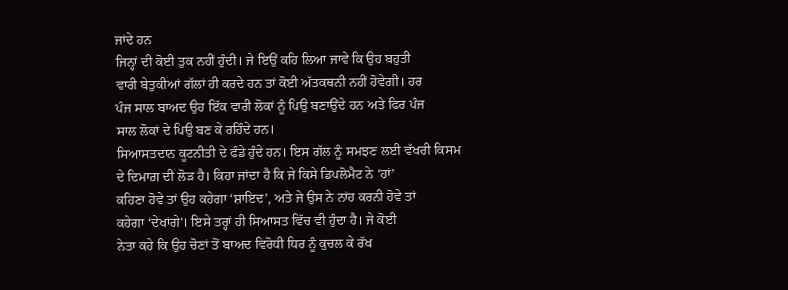ਜਾਂਦੇ ਹਨ
ਜਿਨ੍ਹਾਂ ਦੀ ਕੋਈ ਤੁਕ ਨਹੀਂ ਹੁੰਦੀ। ਜੇ ਇਉਂ ਕਹਿ ਲਿਆ ਜਾਵੇ ਕਿ ਉਹ ਬਹੁਤੀ
ਵਾਰੀ ਬੇਤੁਕੀਆਂ ਗੱਲਾਂ ਹੀ ਕਰਦੇ ਹਨ ਤਾਂ ਕੋਈ ਅੱਤਕਥਨੀ ਨਹੀਂ ਹੋਵੇਗੀ। ਹਰ
ਪੰਜ ਸਾਲ ਬਾਅਦ ਉਹ ਇੱਕ ਵਾਰੀ ਲੋਕਾਂ ਨੂੰ ਪਿਉ ਬਣਾਉਂਦੇ ਹਨ ਅਤੇ ਫਿਰ ਪੰਜ
ਸਾਲ ਲੋਕਾਂ ਦੇ ਪਿਉ ਬਣ ਕੇ ਰਹਿੰਦੇ ਹਨ।
ਸਿਆਸਤਦਾਨ ਕੂਟਨੀਤੀ ਦੇ ਫੰਡੇ ਹੁੰਦੇ ਹਨ। ਇਸ ਗੱਲ ਨੂੰ ਸਮਝਣ ਲਈ ਵੱਖਰੀ ਕਿਸਮ
ਦੇ ਦਿਮਾਗ਼ ਦੀ ਲੋੜ ਹੈ। ਕਿਹਾ ਜਾਂਦਾ ਹੈ ਕਿ ਜੇ ਕਿਸੇ ਡਿਪਲੋਮੈਟ ਨੇ ‘ਹਾਂ’
ਕਹਿਣਾ ਹੋਵੇ ਤਾਂ ਉਹ ਕਹੇਗਾ ‘ਸ਼ਾਇਦ’, ਅਤੇ ਜੇ ਉਸ ਨੇ ਨਾਂਹ ਕਰਨੀ ਹੋਵੇ ਤਾਂ
ਕਹੇਗਾ ‘ਦੇਖਾਂਗੇ’। ਇਸੇ ਤਰ੍ਹਾਂ ਹੀ ਸਿਆਸਤ ਵਿੱਚ ਵੀ ਹੁੰਦਾ ਹੈ। ਜੇ ਕੋਈ
ਨੇਤਾ ਕਹੇ ਕਿ ਉਹ ਚੋਣਾਂ ਤੋਂ ਬਾਅਦ ਵਿਰੋਧੀ ਧਿਰ ਨੂੰ ਕੁਚਲ ਕੇ ਰੱਖ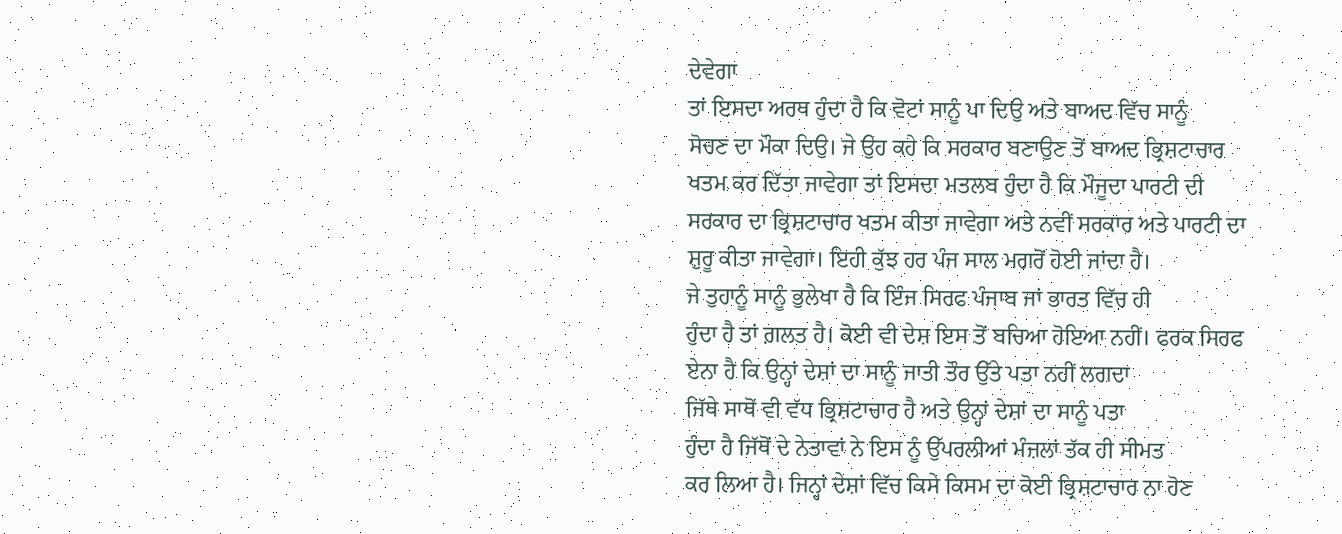ਦੇਵੇਗਾ
ਤਾਂ ਇਸਦਾ ਅਰਥ ਹੁੰਦਾ ਹੈ ਕਿ ਵੋਟਾਂ ਸਾਨੂੰ ਪਾ ਦਿਉ ਅਤੇ ਬਾਅਦ ਵਿੱਚ ਸਾਨੂੰ
ਸੋਚਣ ਦਾ ਮੌਕਾ ਦਿਉ। ਜੇ ਉਹ ਕਹੇ ਕਿ ਸਰਕਾਰ ਬਣਾਉਣ ਤੋਂ ਬਾਅਦ ਭ੍ਰਿਸ਼ਟਾਚਾਰ
ਖਤਮ ਕਰ ਦਿੱਤਾ ਜਾਵੇਗਾ ਤਾਂ ਇਸਦਾ ਮਤਲਬ ਹੁੰਦਾ ਹੈ ਕਿ ਮੌਜੂਦਾ ਪਾਰਟੀ ਦੀ
ਸਰਕਾਰ ਦਾ ਭ੍ਰਿਸ਼ਟਾਚਾਰ ਖਤਮ ਕੀਤਾ ਜਾਵੇਗਾ ਅਤੇ ਨਵੀਂ ਸਰਕਾਰ ਅਤੇ ਪਾਰਟੀ ਦਾ
ਸ਼ੁਰੂ ਕੀਤਾ ਜਾਵੇਗਾ। ਇਹੀ ਕੁੱਝ ਹਰ ਪੰਜ ਸਾਲ ਮਗਰੋਂ ਹੋਈ ਜਾਂਦਾ ਹੈ।
ਜੇ ਤੁਹਾਨੂੰ ਸਾਨੂੰ ਭੁਲੇਖਾ ਹੈ ਕਿ ਇੰਜ ਸਿਰਫ ਪੰਜਾਬ ਜਾਂ ਭਾਰਤ ਵਿੱਚ ਹੀ
ਹੁੰਦਾ ਹੈ ਤਾਂ ਗ਼ਲਤ ਹੈ। ਕੋਈ ਵੀ ਦੇਸ਼ ਇਸ ਤੋਂ ਬਚਿਆ ਹੋਇਆ ਨਹੀਂ। ਫਰਕ ਸਿਰਫ
ਏਨਾ ਹੈ ਕਿ ਉਨ੍ਹਾਂ ਦੇਸ਼ਾਂ ਦਾ ਸਾਨੂੰ ਜਾਤੀ ਤੌਰ ਉੱਤੇ ਪਤਾ ਨਹੀਂ ਲਗਦਾ
ਜਿੱਥੇ ਸਾਥੋਂ ਵੀ ਵੱਧ ਭ੍ਰਿਸ਼ਟਾਚਾਰ ਹੈ ਅਤੇ ਉਨ੍ਹਾਂ ਦੇਸ਼ਾਂ ਦਾ ਸਾਨੂੰ ਪਤਾ
ਹੁੰਦਾ ਹੈ ਜਿੱਥੋਂ ਦੇ ਨੇਤਾਵਾਂ ਨੇ ਇਸ ਨੂੰ ਉੱਪਰਲੀਆਂ ਮੰਜ਼ਲਾਂ ਤੱਕ ਹੀ ਸੀਮਤ
ਕਰ ਲਿਆ ਹੈ। ਜਿਨ੍ਹਾਂ ਦੇਸ਼ਾਂ ਵਿੱਚ ਕਿਸੇ ਕਿਸਮ ਦਾ ਕੋਈ ਭ੍ਰਿਸ਼ਟਾਚਾਰ ਨਾ ਹੋਣ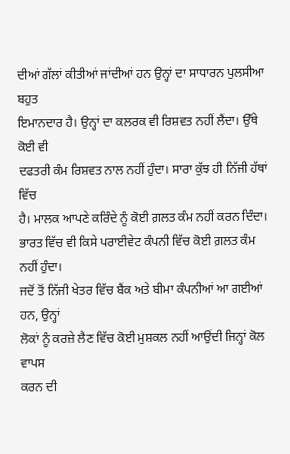ਦੀਆਂ ਗੱਲਾਂ ਕੀਤੀਆਂ ਜਾਂਦੀਆਂ ਹਨ ਉਨ੍ਹਾਂ ਦਾ ਸਾਧਾਰਨ ਪੁਲਸੀਆ ਬਹੁਤ
ਇਮਾਨਦਾਰ ਹੈ। ਉਨ੍ਹਾਂ ਦਾ ਕਲਰਕ ਵੀ ਰਿਸ਼ਵਤ ਨਹੀਂ ਲੈਂਦਾ। ਉੱਥੇ ਕੋਈ ਵੀ
ਦਫਤਰੀ ਕੰਮ ਰਿਸ਼ਵਤ ਨਾਲ ਨਹੀਂ ਹੁੰਦਾ। ਸਾਰਾ ਕੁੱਝ ਹੀ ਨਿੱਜੀ ਹੱਥਾਂ ਵਿੱਚ
ਹੈ। ਮਾਲਕ ਆਪਣੇ ਕਰਿੰਦੇ ਨੂੰ ਕੋਈ ਗ਼ਲਤ ਕੰਮ ਨਹੀਂ ਕਰਨ ਦਿੰਦਾ।
ਭਾਰਤ ਵਿੱਚ ਵੀ ਕਿਸੇ ਪਰਾਈਵੇਟ ਕੰਪਨੀ ਵਿੱਚ ਕੋਈ ਗ਼ਲਤ ਕੰਮ ਨਹੀਂ ਹੁੰਦਾ।
ਜਦੋਂ ਤੋਂ ਨਿੱਜੀ ਖੇਤਰ ਵਿੱਚ ਬੈਂਕ ਅਤੇ ਬੀਮਾ ਕੰਪਨੀਆਂ ਆ ਗਈਆਂ ਹਨ, ਉਨ੍ਹਾਂ
ਲੋਕਾਂ ਨੂੰ ਕਰਜ਼ੇ ਲੈਣ ਵਿੱਚ ਕੋਈ ਮੁਸ਼ਕਲ ਨਹੀਂ ਆਉਂਦੀ ਜਿਨ੍ਹਾਂ ਕੋਲ ਵਾਪਸ
ਕਰਨ ਦੀ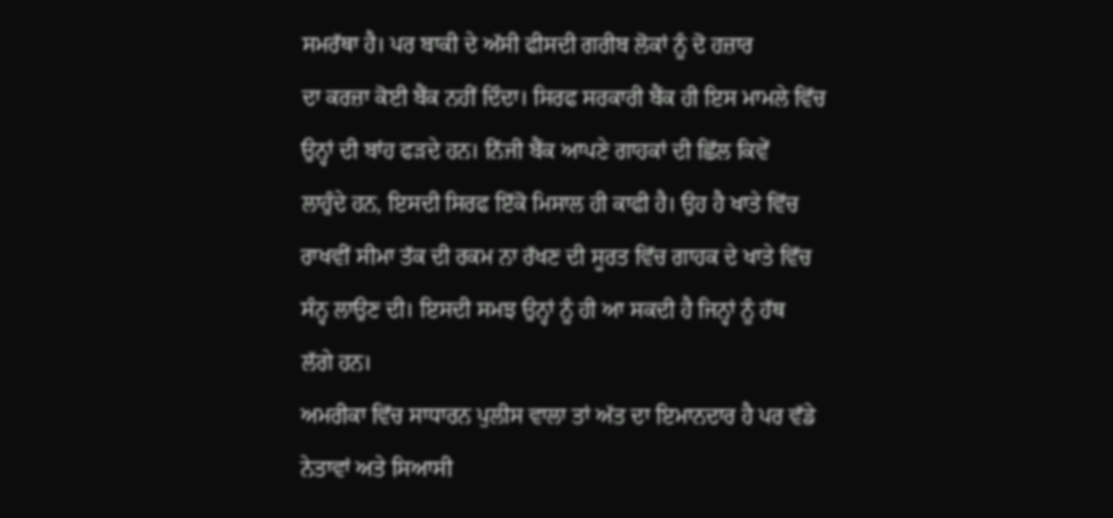ਸਮਰੱਥਾ ਹੈ। ਪਰ ਬਾਕੀ ਦੇ ਅੱਸੀ ਫੀਸਦੀ ਗਰੀਬ ਲੋਕਾਂ ਨੂੰ ਦੋ ਹਜ਼ਾਰ
ਦਾ ਕਰਜ਼ਾ ਕੋਈ ਬੈਂਕ ਨਹੀਂ ਦਿੰਦਾ। ਸਿਰਫ ਸਰਕਾਰੀ ਬੈਂਕ ਹੀ ਇਸ ਮਾਮਲੇ ਵਿੱਚ
ਉਨ੍ਹਾਂ ਦੀ ਬਾਂਹ ਫੜਦੇ ਹਨ। ਨਿੱਜੀ ਬੈਂਕ ਆਪਣੇ ਗਾਹਕਾਂ ਦੀ ਛਿੱਲ ਕਿਵੇਂ
ਲਾਹੁੰਦੇ ਹਨ, ਇਸਦੀ ਸਿਰਫ ਇੱਕੋ ਮਿਸਾਲ ਹੀ ਕਾਫੀ ਹੈ। ਉਹ ਹੈ ਖਾਤੇ ਵਿੱਚ
ਰਾਖਵੀਂ ਸੀਮਾ ਤੱਕ ਦੀ ਰਕਮ ਨਾ ਰੱਖਣ ਦੀ ਸੂਰਤ ਵਿੱਚ ਗਾਹਕ ਦੇ ਖਾਤੇ ਵਿੱਚ
ਸੰਨ੍ਹ ਲਾਉਣ ਦੀ। ਇਸਦੀ ਸਮਝ ਉਨ੍ਹਾਂ ਨੂੰ ਹੀ ਆ ਸਕਦੀ ਹੈ ਜਿਨ੍ਹਾਂ ਨੂੰ ਹੱਥ
ਲੱਗੇ ਹਨ।
ਅਮਰੀਕਾ ਵਿੱਚ ਸਾਧਾਰਨ ਪੁਲੀਸ ਵਾਲਾ ਤਾਂ ਅੱਤ ਦਾ ਇਮਾਨਦਾਰ ਹੈ ਪਰ ਵੱਡੇ
ਨੇਤਾਵਾਂ ਅਤੇ ਸਿਆਸੀ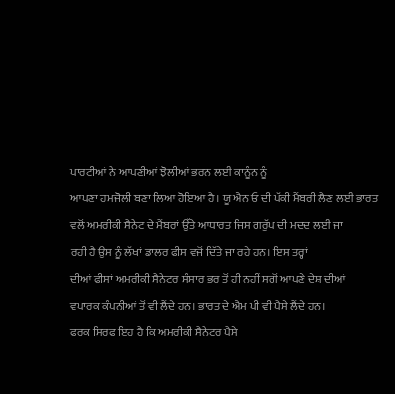ਪਾਰਟੀਆਂ ਨੇ ਆਪਣੀਆਂ ਝੋਲੀਆਂ ਭਰਨ ਲਈ ਕਾਨੂੰਨ ਨੂੰ
ਆਪਣਾ ਹਮਜੋਲੀ ਬਣਾ ਲਿਆ ਹੋਇਆ ਹੈ। ਯੂ ਐਨ ਓ ਦੀ ਪੱਕੀ ਮੈਂਬਰੀ ਲੈਣ ਲਈ ਭਾਰਤ
ਵਲੋਂ ਅਮਰੀਕੀ ਸੈਨੇਟ ਦੇ ਮੈਂਬਰਾਂ ਉੱਤੇ ਆਧਾਰਤ ਜਿਸ ਗਰੁੱਪ ਦੀ ਮਦਦ ਲਈ ਜਾ
ਰਹੀ ਹੈ ਉਸ ਨੂੰ ਲੱਖਾਂ ਡਾਲਰ ਫੀਸ ਵਜੋਂ ਦਿੱਤੇ ਜਾ ਰਹੇ ਹਨ। ਇਸ ਤਰ੍ਹਾਂ
ਦੀਆਂ ਫੀਸਾਂ ਅਮਰੀਕੀ ਸੈਨੇਟਰ ਸੰਸਾਰ ਭਰ ਤੋਂ ਹੀ ਨਹੀਂ ਸਗੋਂ ਆਪਣੇ ਦੇਸ਼ ਦੀਆਂ
ਵਪਾਰਕ ਕੰਪਨੀਆਂ ਤੋਂ ਵੀ ਲੈਂਦੇ ਹਨ। ਭਾਰਤ ਦੇ ਐਮ ਪੀ ਵੀ ਪੈਸੇ ਲੈਂਦੇ ਹਨ।
ਫਰਕ ਸਿਰਫ ਇਹ ਹੈ ਕਿ ਅਮਰੀਕੀ ਸੈਨੇਟਰ ਪੈਸੇ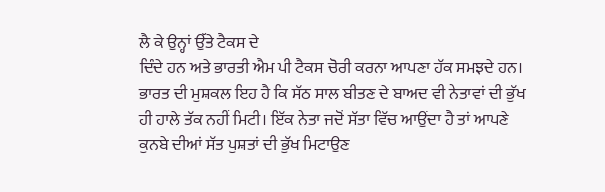ਲੈ ਕੇ ਉਨ੍ਹਾਂ ਉੱਤੇ ਟੈਕਸ ਦੇ
ਦਿੰਦੇ ਹਨ ਅਤੇ ਭਾਰਤੀ ਐਮ ਪੀ ਟੈਕਸ ਚੋਰੀ ਕਰਨਾ ਆਪਣਾ ਹੱਕ ਸਮਝਦੇ ਹਨ।
ਭਾਰਤ ਦੀ ਮੁਸ਼ਕਲ ਇਹ ਹੈ ਕਿ ਸੱਠ ਸਾਲ ਬੀਤਣ ਦੇ ਬਾਅਦ ਵੀ ਨੇਤਾਵਾਂ ਦੀ ਭੁੱਖ
ਹੀ ਹਾਲੇ ਤੱਕ ਨਹੀਂ ਮਿਟੀ। ਇੱਕ ਨੇਤਾ ਜਦੋਂ ਸੱਤਾ ਵਿੱਚ ਆਉਂਦਾ ਹੈ ਤਾਂ ਆਪਣੇ
ਕੁਨਬੇ ਦੀਆਂ ਸੱਤ ਪੁਸ਼ਤਾਂ ਦੀ ਭੁੱਖ ਮਿਟਾਉਣ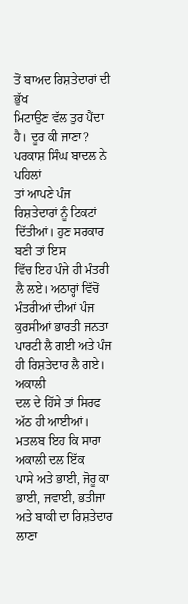ਤੋਂ ਬਾਅਦ ਰਿਸ਼ਤੇਦਾਰਾਂ ਦੀ ਭੁੱਖ
ਮਿਟਾਉਣ ਵੱਲ ਤੁਰ ਪੈਂਦਾ ਹੈ। ਦੂਰ ਕੀ ਜਾਣਾ? ਪਰਕਾਸ਼ ਸਿੰਘ ਬਾਦਲ ਨੇ ਪਹਿਲਾਂ
ਤਾਂ ਆਪਣੇ ਪੰਜ ਰਿਸ਼ਤੇਦਾਰਾਂ ਨੂੰ ਟਿਕਟਾਂ ਦਿੱਤੀਆਂ। ਹੁਣ ਸਰਕਾਰ ਬਣੀ ਤਾਂ ਇਸ
ਵਿੱਚ ਇਹ ਪੰਜੇ ਹੀ ਮੰਤਰੀ ਲੈ ਲਏ। ਅਠਾਰ੍ਹਾਂ ਵਿੱਚੋਂ ਮੰਤਰੀਆਂ ਦੀਆਂ ਪੰਜ
ਕੁਰਸੀਆਂ ਭਾਰਤੀ ਜਨਤਾ ਪਾਰਟੀ ਲੈ ਗਈ ਅਤੇ ਪੰਜ ਹੀ ਰਿਸ਼ਤੇਦਾਰ ਲੈ ਗਏ। ਅਕਾਲੀ
ਦਲ ਦੇ ਹਿੱਸੇ ਤਾਂ ਸਿਰਫ ਅੱਠ ਹੀ ਆਈਆਂ। ਮਤਲਬ ਇਹ ਕਿ ਸਾਰਾ ਅਕਾਲੀ ਦਲ ਇੱਕ
ਪਾਸੇ ਅਤੇ ਭਾਈ, ਜੋਰੂ ਕਾ ਭਾਈ, ਜਵਾਈ, ਭਤੀਜਾ ਅਤੇ ਬਾਕੀ ਦਾ ਰਿਸ਼ਤੇਦਾਰ ਲਾਣਾ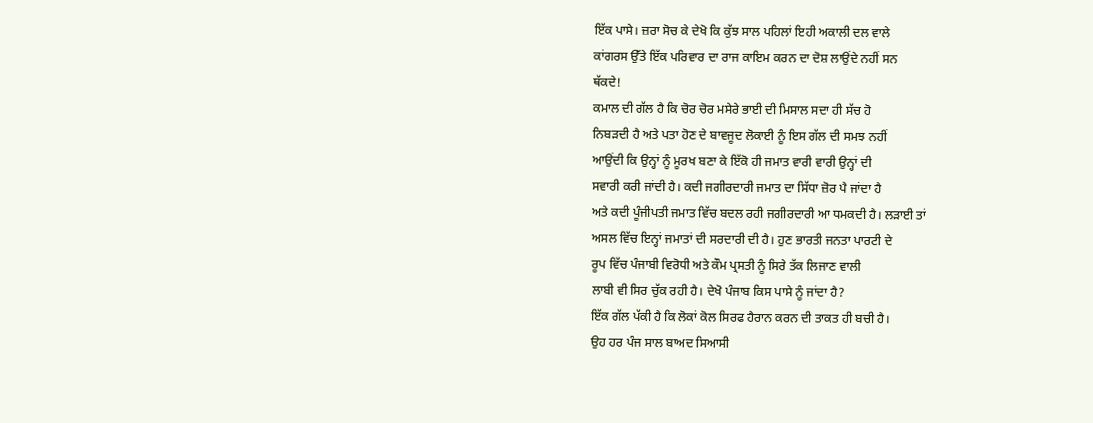ਇੱਕ ਪਾਸੇ। ਜ਼ਰਾ ਸੋਚ ਕੇ ਦੇਖੋ ਕਿ ਕੁੱਝ ਸਾਲ ਪਹਿਲਾਂ ਇਹੀ ਅਕਾਲੀ ਦਲ ਵਾਲੇ
ਕਾਂਗਰਸ ਉੱਤੇ ਇੱਕ ਪਰਿਵਾਰ ਦਾ ਰਾਜ ਕਾਇਮ ਕਰਨ ਦਾ ਦੋਸ਼ ਲਾਉਂਦੇ ਨਹੀਂ ਸਨ
ਥੱਕਦੇ!
ਕਮਾਲ ਦੀ ਗੱਲ ਹੈ ਕਿ ਚੋਰ ਚੋਰ ਮਸੇਰੇ ਭਾਈ ਦੀ ਮਿਸਾਲ ਸਦਾ ਹੀ ਸੱਚ ਹੋ
ਨਿਬੜਦੀ ਹੈ ਅਤੇ ਪਤਾ ਹੋਣ ਦੇ ਬਾਵਜੂਦ ਲੋਕਾਈ ਨੂੰ ਇਸ ਗੱਲ ਦੀ ਸਮਝ ਨਹੀਂ
ਆਉਂਦੀ ਕਿ ਉਨ੍ਹਾਂ ਨੂੰ ਮੂਰਖ ਬਣਾ ਕੇ ਇੱਕੋ ਹੀ ਜਮਾਤ ਵਾਰੀ ਵਾਰੀ ਉਨ੍ਹਾਂ ਦੀ
ਸਵਾਰੀ ਕਰੀ ਜਾਂਦੀ ਹੈ। ਕਦੀ ਜਗੀਰਦਾਰੀ ਜਮਾਤ ਦਾ ਸਿੱਧਾ ਜ਼ੋਰ ਪੈ ਜਾਂਦਾ ਹੈ
ਅਤੇ ਕਦੀ ਪੂੰਜੀਪਤੀ ਜਮਾਤ ਵਿੱਚ ਬਦਲ ਰਹੀ ਜਗੀਰਦਾਰੀ ਆ ਧਮਕਦੀ ਹੈ। ਲੜਾਈ ਤਾਂ
ਅਸਲ ਵਿੱਚ ਇਨ੍ਹਾਂ ਜਮਾਤਾਂ ਦੀ ਸਰਦਾਰੀ ਦੀ ਹੈ। ਹੁਣ ਭਾਰਤੀ ਜਨਤਾ ਪਾਰਟੀ ਦੇ
ਰੂਪ ਵਿੱਚ ਪੰਜਾਬੀ ਵਿਰੋਧੀ ਅਤੇ ਕੌਮ ਪ੍ਰਸਤੀ ਨੂੰ ਸਿਰੇ ਤੱਕ ਲਿਜਾਣ ਵਾਲੀ
ਲਾਬੀ ਵੀ ਸਿਰ ਚੁੱਕ ਰਹੀ ਹੈ। ਦੇਖੋ ਪੰਜਾਬ ਕਿਸ ਪਾਸੇ ਨੂੰ ਜਾਂਦਾ ਹੈ?
ਇੱਕ ਗੱਲ ਪੱਕੀ ਹੈ ਕਿ ਲੋਕਾਂ ਕੋਲ ਸਿਰਫ ਹੈਰਾਨ ਕਰਨ ਦੀ ਤਾਕਤ ਹੀ ਬਚੀ ਹੈ।
ਉਹ ਹਰ ਪੰਜ ਸਾਲ ਬਾਅਦ ਸਿਆਸੀ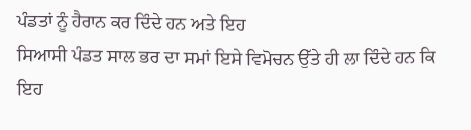ਪੰਡਤਾਂ ਨੂੰ ਹੈਰਾਨ ਕਰ ਦਿੰਦੇ ਹਨ ਅਤੇ ਇਹ
ਸਿਆਸੀ ਪੰਡਤ ਸਾਲ ਭਰ ਦਾ ਸਮਾਂ ਇਸੇ ਵਿਮੋਚਨ ਉੱਤੇ ਹੀ ਲਾ ਦਿੰਦੇ ਹਨ ਕਿ ਇਹ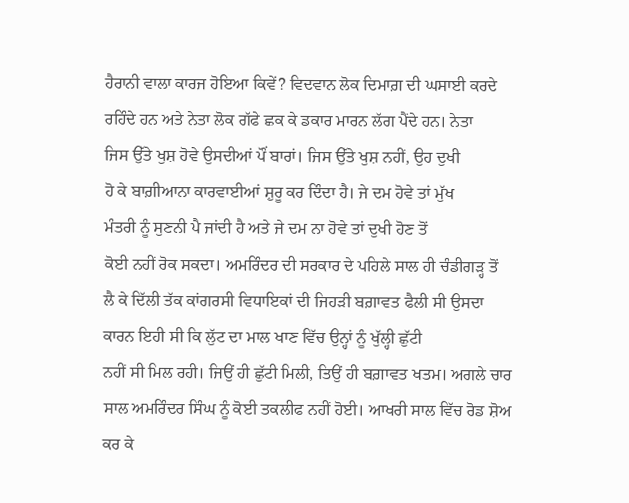ਹੈਰਾਨੀ ਵਾਲਾ ਕਾਰਜ ਹੋਇਆ ਕਿਵੇਂ? ਵਿਦਵਾਨ ਲੋਕ ਦਿਮਾਗ਼ ਦੀ ਘਸਾਈ ਕਰਦੇ
ਰਹਿੰਦੇ ਹਨ ਅਤੇ ਨੇਤਾ ਲੋਕ ਗੱਫੇ ਛਕ ਕੇ ਡਕਾਰ ਮਾਰਨ ਲੱਗ ਪੈਂਦੇ ਹਨ। ਨੇਤਾ
ਜਿਸ ਉੱਤੇ ਖੁਸ਼ ਹੋਵੇ ਉਸਦੀਆਂ ਪੌਂ ਬਾਰਾਂ। ਜਿਸ ਉੱਤੇ ਖੁਸ਼ ਨਹੀਂ, ਉਹ ਦੁਖੀ
ਹੋ ਕੇ ਬਾਗ਼ੀਆਨਾ ਕਾਰਵਾਈਆਂ ਸ਼ੁਰੂ ਕਰ ਦਿੰਦਾ ਹੈ। ਜੇ ਦਮ ਹੋਵੇ ਤਾਂ ਮੁੱਖ
ਮੰਤਰੀ ਨੂੰ ਸੁਣਨੀ ਪੈ ਜਾਂਦੀ ਹੈ ਅਤੇ ਜੇ ਦਮ ਨਾ ਹੋਵੇ ਤਾਂ ਦੁਖੀ ਹੋਣ ਤੋਂ
ਕੋਈ ਨਹੀਂ ਰੋਕ ਸਕਦਾ। ਅਮਰਿੰਦਰ ਦੀ ਸਰਕਾਰ ਦੇ ਪਹਿਲੇ ਸਾਲ ਹੀ ਚੰਡੀਗੜ੍ਹ ਤੋਂ
ਲੈ ਕੇ ਦਿੱਲੀ ਤੱਕ ਕਾਂਗਰਸੀ ਵਿਧਾਇਕਾਂ ਦੀ ਜਿਹੜੀ ਬਗ਼ਾਵਤ ਫੈਲੀ ਸੀ ਉਸਦਾ
ਕਾਰਨ ਇਹੀ ਸੀ ਕਿ ਲੁੱਟ ਦਾ ਮਾਲ ਖਾਣ ਵਿੱਚ ਉਨ੍ਹਾਂ ਨੂੰ ਖੁੱਲ੍ਹੀ ਛੁੱਟੀ
ਨਹੀਂ ਸੀ ਮਿਲ ਰਹੀ। ਜਿਉਂ ਹੀ ਛੁੱਟੀ ਮਿਲੀ, ਤਿਉਂ ਹੀ ਬਗ਼ਾਵਤ ਖਤਮ। ਅਗਲੇ ਚਾਰ
ਸਾਲ ਅਮਰਿੰਦਰ ਸਿੰਘ ਨੂੰ ਕੋਈ ਤਕਲੀਫ ਨਹੀਂ ਹੋਈ। ਆਖਰੀ ਸਾਲ ਵਿੱਚ ਰੋਡ ਸ਼ੋਅ
ਕਰ ਕੇ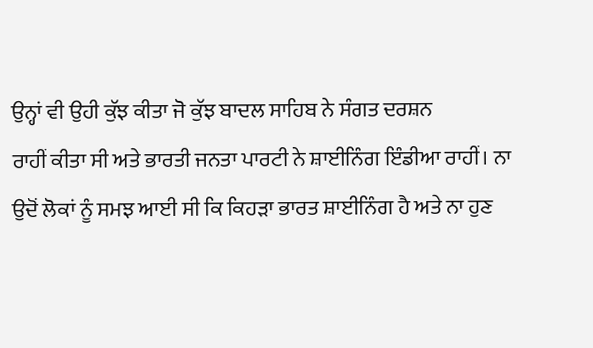ਉਨ੍ਹਾਂ ਵੀ ਉਹੀ ਕੁੱਝ ਕੀਤਾ ਜੋ ਕੁੱਝ ਬਾਦਲ ਸਾਹਿਬ ਨੇ ਸੰਗਤ ਦਰਸ਼ਨ
ਰਾਹੀਂ ਕੀਤਾ ਸੀ ਅਤੇ ਭਾਰਤੀ ਜਨਤਾ ਪਾਰਟੀ ਨੇ ਸ਼ਾਈਨਿੰਗ ਇੰਡੀਆ ਰਾਹੀਂ। ਨਾ
ਉਦੋਂ ਲੋਕਾਂ ਨੂੰ ਸਮਝ ਆਈ ਸੀ ਕਿ ਕਿਹੜਾ ਭਾਰਤ ਸ਼ਾਈਨਿੰਗ ਹੈ ਅਤੇ ਨਾ ਹੁਣ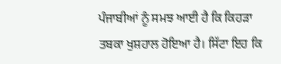ਪੰਜਾਬੀਆਂ ਨੂੰ ਸਮਝ ਆਈ ਹੈ ਕਿ ਕਿਹੜਾ ਤਬਕਾ ਖੁਸ਼ਹਾਲ ਹੋਇਆ ਹੈ। ਸਿੱਟਾ ਇਹ ਕਿ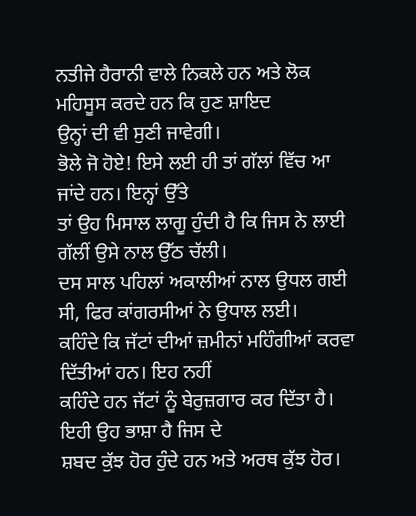ਨਤੀਜੇ ਹੈਰਾਨੀ ਵਾਲੇ ਨਿਕਲੇ ਹਨ ਅਤੇ ਲੋਕ ਮਹਿਸੂਸ ਕਰਦੇ ਹਨ ਕਿ ਹੁਣ ਸ਼ਾਇਦ
ਉਨ੍ਹਾਂ ਦੀ ਵੀ ਸੁਣੀ ਜਾਵੇਗੀ।
ਭੋਲੇ ਜੋ ਹੋਏ! ਇਸੇ ਲਈ ਹੀ ਤਾਂ ਗੱਲਾਂ ਵਿੱਚ ਆ ਜਾਂਦੇ ਹਨ। ਇਨ੍ਹਾਂ ਉੱਤੇ
ਤਾਂ ਉਹ ਮਿਸਾਲ ਲਾਗੂ ਹੁੰਦੀ ਹੈ ਕਿ ਜਿਸ ਨੇ ਲਾਈ ਗੱਲੀਂ ਉਸੇ ਨਾਲ ਉੱਠ ਚੱਲੀ।
ਦਸ ਸਾਲ ਪਹਿਲਾਂ ਅਕਾਲੀਆਂ ਨਾਲ ਉਧਲ ਗਈ ਸੀ, ਫਿਰ ਕਾਂਗਰਸੀਆਂ ਨੇ ਉਧਾਲ ਲਈ।
ਕਹਿੰਦੇ ਕਿ ਜੱਟਾਂ ਦੀਆਂ ਜ਼ਮੀਨਾਂ ਮਹਿੰਗੀਆਂ ਕਰਵਾ ਦਿੱਤੀਆਂ ਹਨ। ਇਹ ਨਹੀਂ
ਕਹਿੰਦੇ ਹਨ ਜੱਟਾਂ ਨੂੰ ਬੇਰੁਜ਼ਗਾਰ ਕਰ ਦਿੱਤਾ ਹੈ। ਇਹੀ ਉਹ ਭਾਸ਼ਾ ਹੈ ਜਿਸ ਦੇ
ਸ਼ਬਦ ਕੁੱਝ ਹੋਰ ਹੁੰਦੇ ਹਨ ਅਤੇ ਅਰਥ ਕੁੱਝ ਹੋਰ।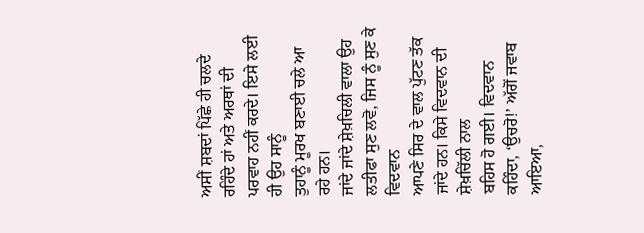ਅਸੀਂ ਸ਼ਬਦਾਂ ਪਿੱਛੇ ਹੀ ਚਲਦੇ
ਰਹਿੰਦੇ ਹਾਂ ਅਤੇ ਅਰਥਾਂ ਦੀ ਪਰਵਾਹ ਨਹੀਂ ਕਰਦੇ। ਇਸੇ ਲਈ ਹੀ ਉਹ ਸਾਨੂੰ
ਤੁਹਾਨੂੰ ਮੂਰਖ ਬਣਾਈ ਚਲੇ ਆ ਰਹੇ ਹਨ।
ਜਾਂਦੇ ਜਾਂਦੇ ਸ਼ੇਖ਼ਚਿਲੀ ਵਾਲਾ ਉਹ ਲਤੀਫਾ ਸੁਣ ਲਵੋ, ਜਿਸ ਨੂੰ ਸੁਣ ਕੇ ਵਿਦਵਾਨ
ਆਪਣੇ ਸਿਰ ਦੇ ਵਾਲ ਪੁੱਟਣ ਤੱਕ ਜਾਂਦੇ ਹਨ। ਕਿਸੇ ਵਿਦਵਾਨ ਦੀ ਸ਼ੇਖ਼ਚਿੱਲੀ ਨਾਲ
ਬਹਿਸ ਹੋ ਗਈ। ਵਿਦਵਾਨ ਕਹਿੰਦਾ, ‘ਉਚਰੋ!’ ਅੱਗੋਂ ਜਵਾਬ ਆਇਆ,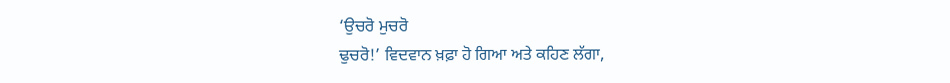‘ਉਚਰੋ ਮੁਚਰੋ
ਢੁਚਰੋ!’ ਵਿਦਵਾਨ ਖ਼ਫ਼ਾ ਹੋ ਗਿਆ ਅਤੇ ਕਹਿਣ ਲੱਗਾ,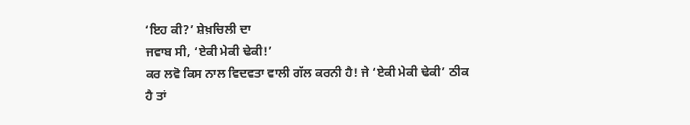‘ਇਹ ਕੀ?’ ਸ਼ੇਖ਼ਚਿਲੀ ਦਾ
ਜਵਾਬ ਸੀ, ‘ਏਕੀ ਮੇਕੀ ਢੇਕੀ!’
ਕਰ ਲਵੋ ਕਿਸ ਨਾਲ ਵਿਦਵਤਾ ਵਾਲੀ ਗੱਲ ਕਰਨੀ ਹੈ! ਜੇ ‘ਏਕੀ ਮੇਕੀ ਢੇਕੀ’ ਠੀਕ
ਹੈ ਤਾਂ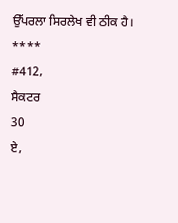ਉੱਪਰਲਾ ਸਿਰਲੇਖ ਵੀ ਠੀਕ ਹੈ।
****
#412,
ਸੈਕਟਰ
30
ਏ,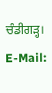ਚੰਡੀਗੜ੍ਹ।
E-Mail: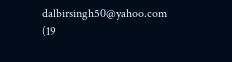dalbirsingh50@yahoo.com
(19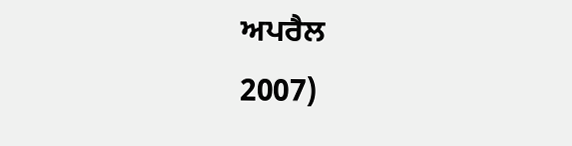ਅਪਰੈਲ
2007)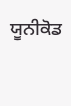ਯੂਨੀਕੋਡ